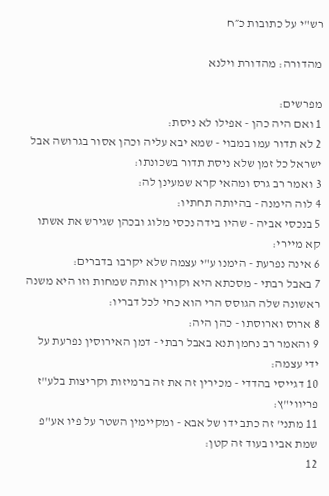רש"י על כתובות כ״ח

מהדורה: מהדורת וילנא

מפרשים:
1 ואם היה כהן - אפילו לא ניסת:
2 לא תדור עמו במבוי - שמא יבא עליה וכהן אסור בגרושה אבל ישראל כל זמן שלא ניסת תדור בשכונתו:
3 ואמר רב גרס ומהאי קרא שמעינן לה:
4 לוה הימנה - בהיותה תחתיו:
5 בנכסי אביה - שהיו בידה נכסי מלוג ובכהן שגירש את אשתו קא מיירי:
6 אינה נפרעת - הימנו ע"י עצמה שלא יקרבו בדברים:
7 באבל רבתי - מסכתא היא וקורין אותה שמחות וזו היא משנה ראשונה שלה הגוסס הרי הוא כחי לכל דבריו:
8 ארוס וארוסתו - כהן היה:
9 והאמר רב נחמן תנא באבל רבתי - דמן האירוסין נפרעת על ידי עצמה:
10 דגייסי בהדדי - מכירין זה את זה ברמיזות וקריצות בלע"ז פריווי"ץ:
11 מתני' זה כתב ידו של אבא - ומקיימין השטר על פיו אע"פ שמת אביו בעוד זה קטן:
12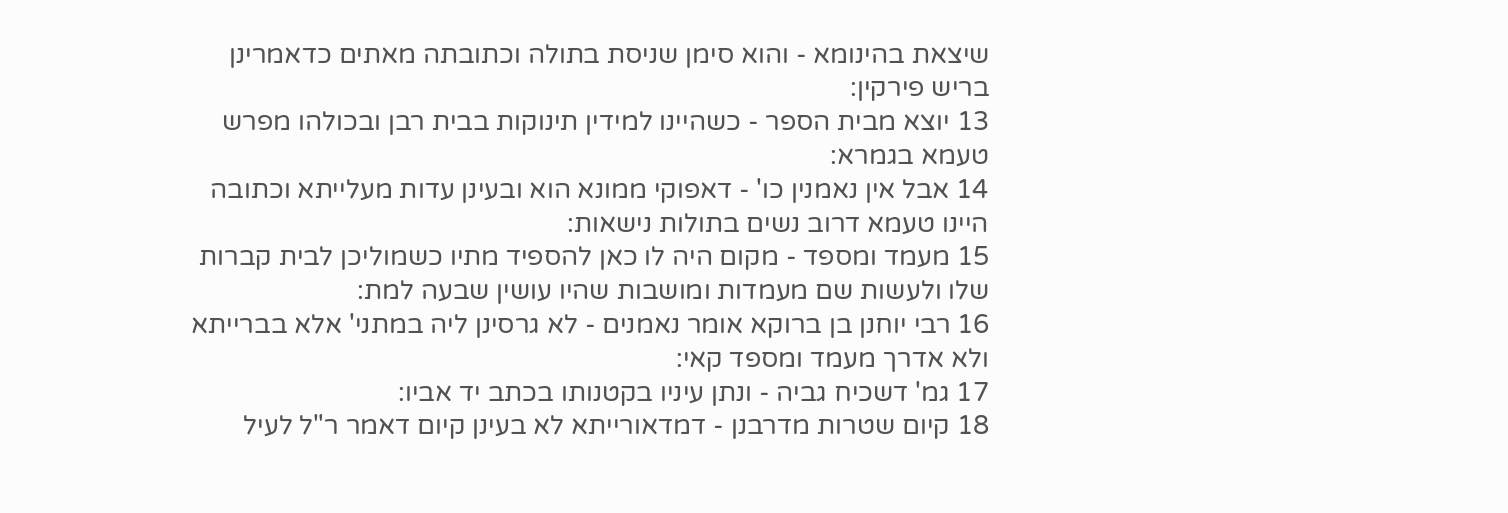שיצאת בהינומא - והוא סימן שניסת בתולה וכתובתה מאתים כדאמרינן בריש פירקין:
13 יוצא מבית הספר - כשהיינו למידין תינוקות בבית רבן ובכולהו מפרש טעמא בגמרא:
14 אבל אין נאמנין כו' - דאפוקי ממונא הוא ובעינן עדות מעלייתא וכתובה היינו טעמא דרוב נשים בתולות נישאות:
15 מעמד ומספד - מקום היה לו כאן להספיד מתיו כשמוליכן לבית קברות שלו ולעשות שם מעמדות ומושבות שהיו עושין שבעה למת:
16 רבי יוחנן בן ברוקא אומר נאמנים - לא גרסינן ליה במתני' אלא בברייתא ולא אדרך מעמד ומספד קאי:
17 גמ' דשכיח גביה - ונתן עיניו בקטנותו בכתב יד אביו:
18 קיום שטרות מדרבנן - דמדאורייתא לא בעינן קיום דאמר ר"ל לעיל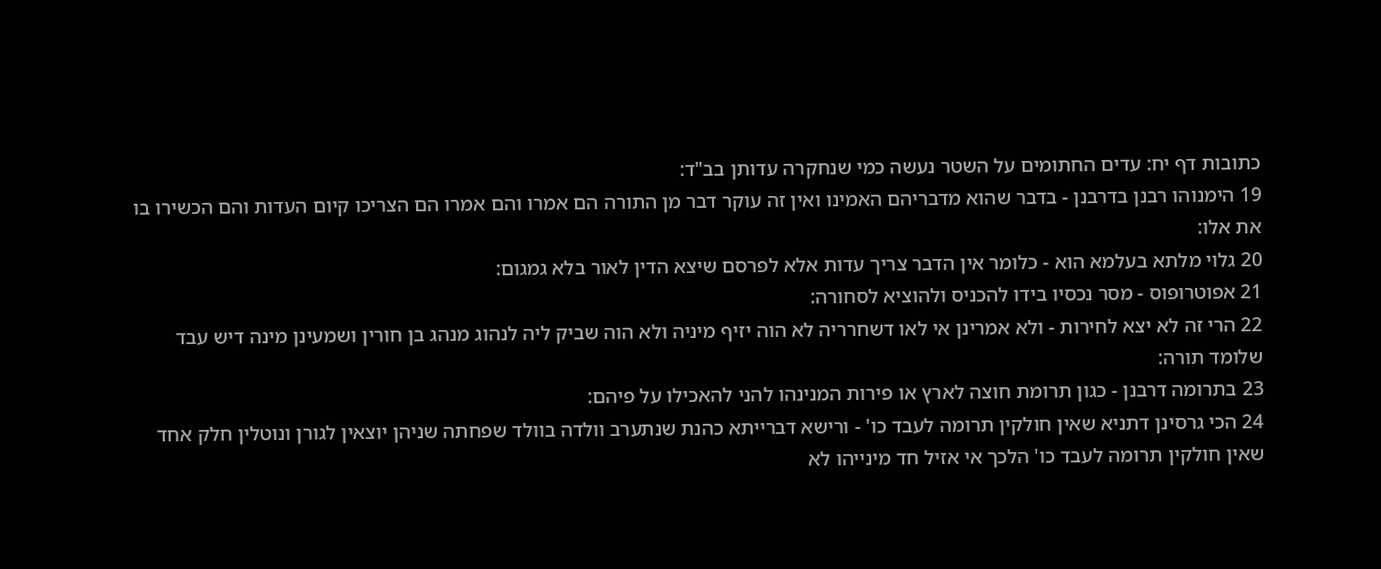כתובות דף יח: עדים החתומים על השטר נעשה כמי שנחקרה עדותן בב"ד:
19 הימנוהו רבנן בדרבנן - בדבר שהוא מדבריהם האמינו ואין זה עוקר דבר מן התורה הם אמרו והם אמרו הם הצריכו קיום העדות והם הכשירו בו את אלו:
20 גלוי מלתא בעלמא הוא - כלומר אין הדבר צריך עדות אלא לפרסם שיצא הדין לאור בלא גמגום:
21 אפוטרופוס - מסר נכסיו בידו להכניס ולהוציא לסחורה:
22 הרי זה לא יצא לחירות - ולא אמרינן אי לאו דשחרריה לא הוה יזיף מיניה ולא הוה שביק ליה לנהוג מנהג בן חורין ושמעינן מינה דיש עבד שלומד תורה:
23 בתרומה דרבנן - כגון תרומת חוצה לארץ או פירות המנינהו להני להאכילו על פיהם:
24 הכי גרסינן דתניא שאין חולקין תרומה לעבד כו' - ורישא דברייתא כהנת שנתערב וולדה בוולד שפחתה שניהן יוצאין לגורן ונוטלין חלק אחד שאין חולקין תרומה לעבד כו' הלכך אי אזיל חד מינייהו לא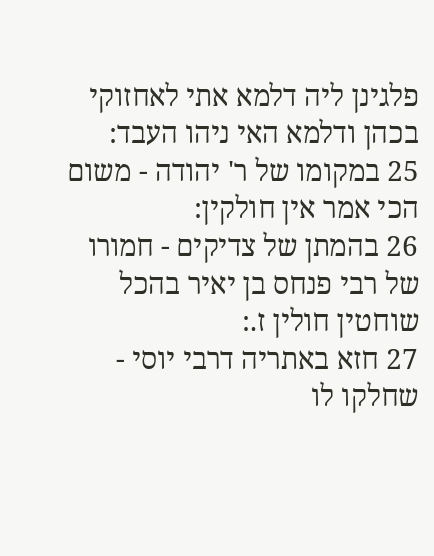פלגינן ליה דלמא אתי לאחזוקי בכהן ודלמא האי ניהו העבד:
25 במקומו של ר' יהודה - משום הכי אמר אין חולקין:
26 בהמתן של צדיקים - חמורו של רבי פנחס בן יאיר בהכל שוחטין חולין ז.:
27 חזא באתריה דרבי יוסי - שחלקו לו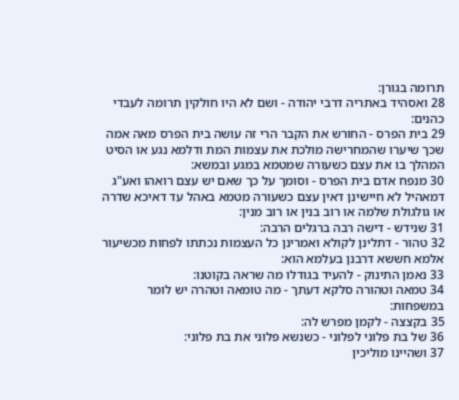תרומה בגורן:
28 ואסהיד באתריה דרבי יהודה - ושם לא היו חולקין תרומה לעבדי כהנים:
29 בית הפרס - החורש את הקבר הרי זה עושה בית הפרס מאה אמה שכך שיערו שהמחרישה מולכת את עצמות המת ודלמא נגע או הסיט המהלך בו את עצם כשעורה שמטמא במגע ובמשא:
30 מנפח אדם בית הפרס - וסומך על כך שאם יש עצם רואהו ואע"ג דמאהיל לא חיישינן דאין עצם כשעורה מטמא באהל עד דאיכא שדרה או גולגולת שלמה או רוב בנין או רוב מנין:
31 שנידש - דישה רבה ברגלים הרבה:
32 טהור - דתלינן לקולא ואמרינן כל העצמות נכתתו לפחות מכשיעור אלמא חששא דרבנן בעלמא הוא:
33 נאמן התינוק - להעיד בגודלו מה שראה בקוטנו:
34 טמאה וטהורה סלקא דעתך - מה טומאה וטהרה יש לומר במשפחות:
35 בקצצה - לקמן מפרש לה:
36 של בת פלוני לפלוני - כשנשא פלוני את בת פלוני:
37 ושהיינו מוליכין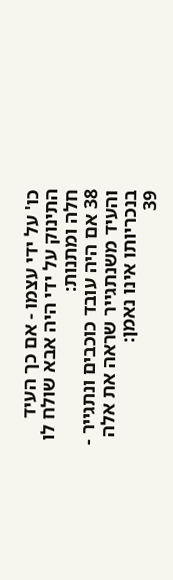כו' על ידי עצמו - אם כך העיד התינוק על ידי היה אבא שולח לו חלה ומתנות:
38 אם היה עובד כוכבים ונתגייר - והעיד משנתגייר שראה את אלה בנכריותו אינו נאמן:
39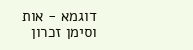דוגמא - אות וסימן זכרון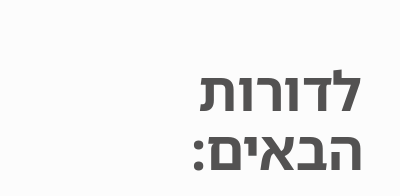לדורות הבאים: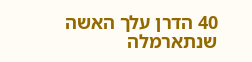40 הדרן עלך האשה שנתארמלה